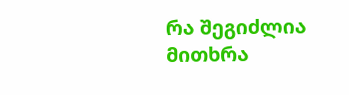რა შეგიძლია მითხრა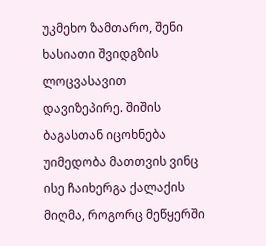უკმეხო ზამთარო, შენი ხასიათი შვიდგზის ლოცვასავით დავიზეპირე. შიშის ბაგასთან იცოხნება უიმედობა მათთვის ვინც ისე ჩაიხერგა ქალაქის მიღმა, როგორც მეწყერში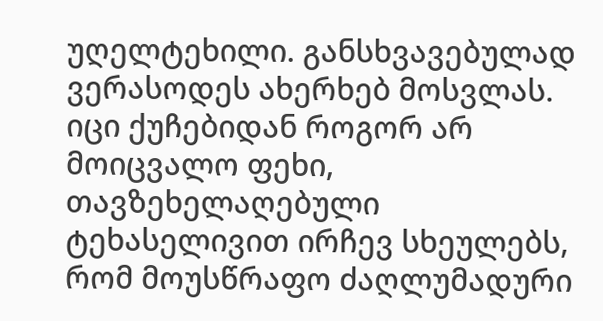უღელტეხილი. განსხვავებულად ვერასოდეს ახერხებ მოსვლას. იცი ქუჩებიდან როგორ არ მოიცვალო ფეხი, თავზეხელაღებული ტეხასელივით ირჩევ სხეულებს, რომ მოუსწრაფო ძაღლუმადური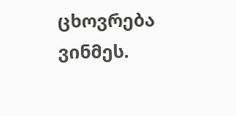ცხოვრება ვინმეს.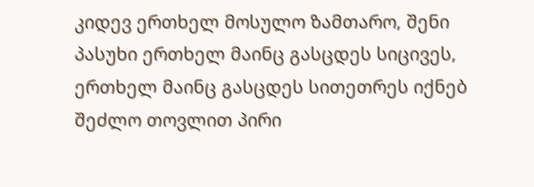კიდევ ერთხელ მოსულო ზამთარო, შენი პასუხი ერთხელ მაინც გასცდეს სიცივეს, ერთხელ მაინც გასცდეს სითეთრეს იქნებ შეძლო თოვლით პირი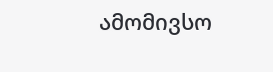ამომივსო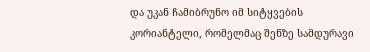და უკან ჩამიბრუნო იმ სიტყვების კორიანტელი, რომელმაც შენზე სამდურავი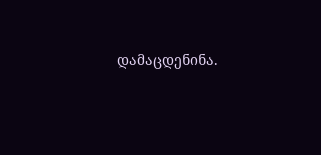დამაცდენინა.